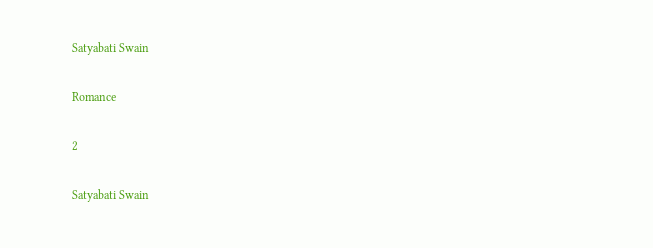Satyabati Swain

Romance

2

Satyabati Swain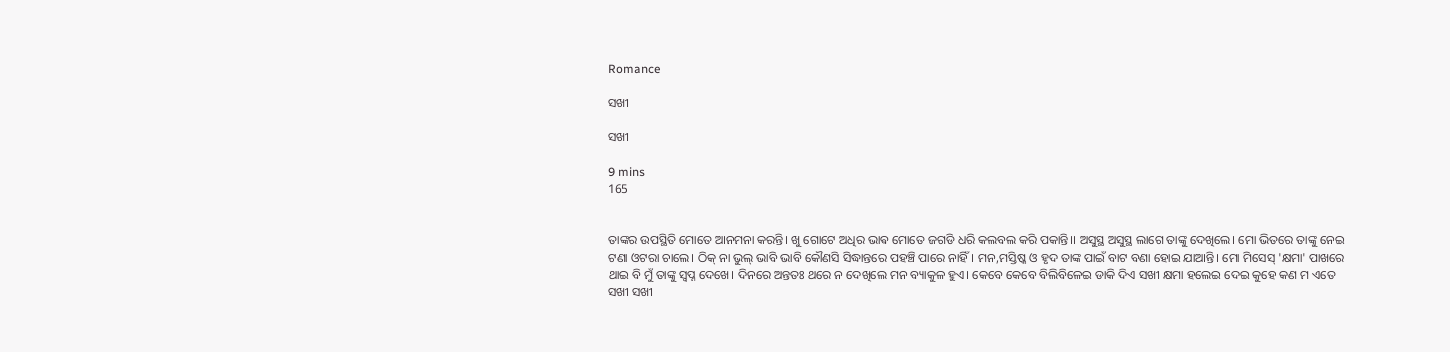Romance

ସଖୀ

ସଖୀ

9 mins
165


ତାଙ୍କର ଉପସ୍ଥିତି ମୋତେ ଆନମନା କରନ୍ତି। ଖୁ ଗୋଟେ ଅଧିର ଭାଵ ମୋତେ ଜଗଡି ଧରି କଲବଲ କରି ପକାନ୍ତି।। ଅସୁସ୍ଥ ଅସୁସ୍ଥ ଲାଗେ ତାଙ୍କୁ ଦେଖିଲେ। ମୋ ଭିତରେ ତାଙ୍କୁ ନେଇ ଟଣା ଓଟରା ଚାଲେ। ଠିକ୍ ନା ଭୁଲ୍ ଭାବି ଭାବି କୌଣସି ସିଦ୍ଧାନ୍ତରେ ପହଞ୍ଚି ପାରେ ନାହିଁ। ମନ,ମସ୍ତିଷ୍କ ଓ ହୃଦ ତାଙ୍କ ପାଇଁ ବାଟ ବଣା ହୋଇ ଯାଆନ୍ତି। ମୋ ମିସେସ୍ 'କ୍ଷମା' ପାଖରେ ଥାଇ ବି ମୁଁ ତାଙ୍କୁ ସ୍ବପ୍ନ ଦେଖେ। ଦିନରେ ଅନ୍ତତଃ ଥରେ ନ ଦେଖିଲେ ମନ ବ୍ୟାକୁଳ ହୁଏ। କେବେ କେବେ ବିଲିବିଳେଇ ଡାକି ଦିଏ ସଖୀ କ୍ଷମା ହଲେଇ ଦେଇ କୁହେ କଣ ମ ଏତେ ସଖୀ ସଖୀ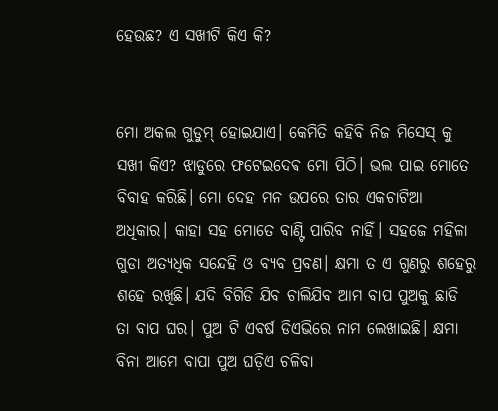ହେଉଛ? ଏ ସଖୀଟି କିଏ କି?


ମୋ ଅକଲ ଗୁଡୁମ୍ ହୋଇଯାଏ। କେମିତି କହିବି ନିଜ ମିସେସ୍ କୁ ସଖୀ କିଏ? ଝାଡୁରେ ଫଟେଇଦେଵ ମୋ ପିଠି। ଭଲ ପାଇ ମୋତେ ବିବାହ କରିଛି। ମୋ ଦେହ ମନ ଉପରେ ତାର ଏକଚାଟିଆ ଅଧିକାର। କାହା ସହ ମୋତେ ବାଣ୍ଟି ପାରିବ ନାହିଁ। ସହଜେ ମହିଳା ଗୁଡା ଅତ୍ୟଧିକ ସନ୍ଦେହି ଓ ବ୍ୟବ ପ୍ରବଣ। କ୍ଷମା ତ ଏ ଗୁଣରୁ ଶହେରୁ ଶହେ ରଖିଛି। ଯଦି ବିଗିଡି ଯିବ ଚାଲିଯିବ ଆମ ବାପ ପୁଅକୁ ଛାଡି ତା ବାପ ଘର। ପୁଅ ଟି ଏବର୍ଷ ଡିଏଭିରେ ନାମ ଲେଖାଇଛି। କ୍ଷମା ବିନା ଆମେ ବାପା ପୁଅ ଘଡ଼ିଏ ଚଳିବା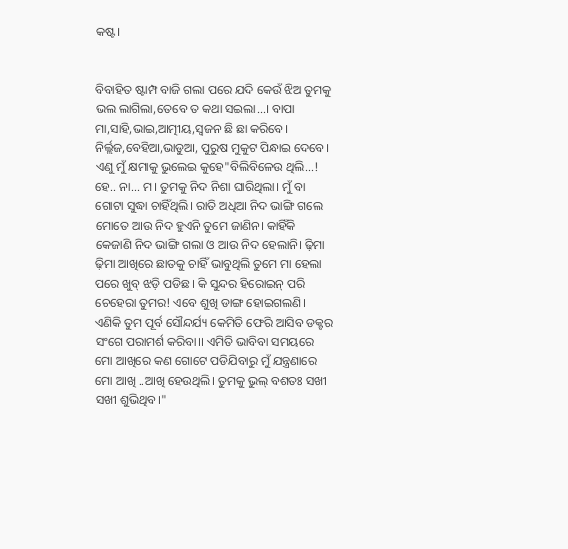କଷ୍ଟ।


ବିବାହିତ ଷ୍ଟାମ୍ପ ବାଜି ଗଲା ପରେ ଯଦି କେଉଁ ଝିଅ ତୁମକୁ ଭଲ ଲାଗିଲା,ତେବେ ତ କଥା ସଇଲା...। ବାପା ମା,ସାହି,ଭାଇ,ଆତ୍ମୀୟ,ସ୍ଵଜନ ଛି ଛା କରିବେ। ନିର୍ଲ୍ଲଜ,ବେହିଆ,ଭାଡୁଆ, ପୁରୁଷ ମୁକୁଟ ପିନ୍ଧାଇ ଦେବେ। ଏଣୁ ମୁଁ କ୍ଷମାକୁ ଭୁଲେଇ କୁହେ"ବିଲିବିଳେଉ ଥିଲି...! ହେ.. ନା... ମ। ତୁମକୁ ନିଦ ନିଶା ଘାରିଥିଲା। ମୁଁ ବା ଗୋଟା ସୁଦ୍ଧା ଚାହିଁଥିଲି। ରାତି ଅଧିଆ ନିଦ ଭାଙ୍ଗି ଗଲେ ମୋତେ ଆଉ ନିଦ ହୁଏନି ତୁମେ ଜାଣିନ। କାହିଁକି କେଜାଣି ନିଦ ଭାଙ୍ଗି ଗଲା ଓ ଆଉ ନିଦ ହେଲାନି। ଢ଼ିମା ଢ଼ିମା ଆଖିରେ ଛାତକୁ ଚାହିଁ ଭାବୁଥିଲି ତୁମେ ମା ହେଲା ପରେ ଖୁବ୍ ଝଡ଼ି ପଡିଛ। କି ସୁନ୍ଦର ହିରୋଇନ୍ ପରି ଚେହେରା ତୁମର! ଏବେ ଶୁଖି ଡାଙ୍ଗ ହୋଇଗଲଣି। ଏଣିକି ତୁମ ପୂର୍ବ ସୌନ୍ଦର୍ଯ୍ୟ କେମିତି ଫେରି ଆସିବ ଡକ୍ଟର ସଂଗେ ପରାମର୍ଶ କରିବା।। ଏମିତି ଭାବିବା ସମୟରେ ମୋ ଆଖିରେ କଣ ଗୋଟେ ପଡିଯିବାରୁ ମୁଁ ଯନ୍ତ୍ରଣାରେ ମୋ ଆଖି ..ଆଖି ହେଉଥିଲି। ତୁମକୁ ଭୁଲ୍ ବଶତଃ ସଖୀ ସଖୀ ଶୁଭିଥିବ।"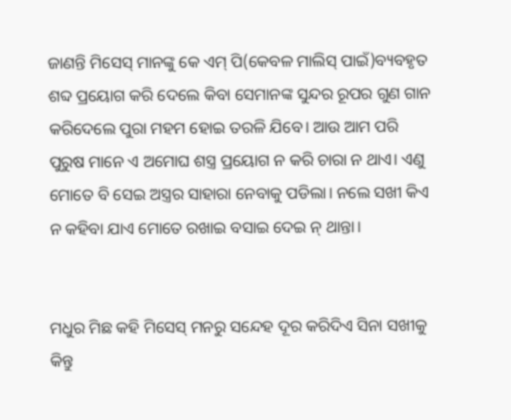ଜାଣନ୍ତି ମିସେସ୍ ମାନଙ୍କୁ କେ ଏମ୍ ପି(କେବଳ ମାଲିସ୍ ପାଇଁ)ବ୍ୟବହୃତ ଶବ୍ଦ ପ୍ରୟୋଗ କରି ଦେଲେ କିବା ସେମାନଙ୍କ ସୁନ୍ଦର ରୂପର ଗୁଣ ଗାନ କରିଦେଲେ ପୁରା ମହମ ହୋଇ ତରଳି ଯିବେ। ଆଉ ଆମ ପରି ପୁରୁଷ ମାନେ ଏ ଅମୋଘ ଶସ୍ତ୍ର ପ୍ରୟୋଗ ନ କରି ଚାରା ନ ଥାଏ। ଏଣୁ ମୋତେ ବି ସେଇ ଅସ୍ତ୍ରର ସାହାରା ନେବାକୁ ପଡିଲା। ନଲେ ସଖୀ କିଏ ନ କହିବା ଯାଏ ମୋତେ ରଖାଇ ବସାଇ ଦେଇ ନ୍ ଥାନ୍ତା।


ମଧୁର ମିଛ କହି ମିସେସ୍ ମନରୁ ସନ୍ଦେହ ଦୂର କରିଦିଏ ସିନା ସଖୀକୁ କିନ୍ତୁ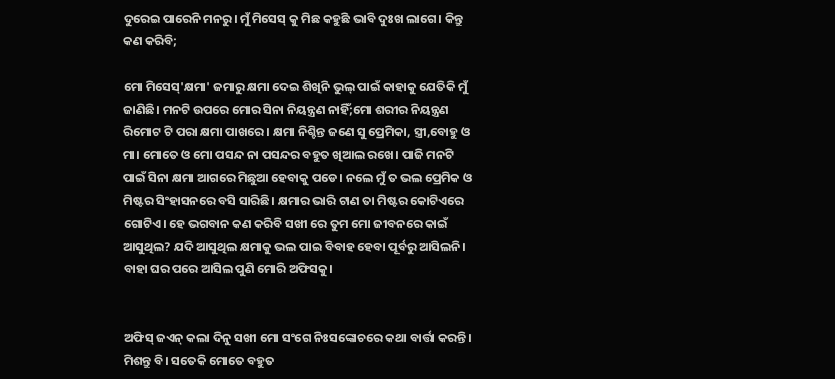ଦୁରେଇ ପାରେନି ମନରୁ। ମୁଁ ମିସେସ୍ କୁ ମିଛ କହୁଛି ଭାବି ଦୁଃଖ ଲାଗେ। କିନ୍ତୁ କଣ କରିବି;

ମୋ ମିସେସ୍'କ୍ଷମା' ଜମାରୁ କ୍ଷମା ଦେଇ ଶିଖିନି ଭୁଲ୍ ପାଇଁ କାହାକୁ ଯେତିକି ମୁଁ ଜାଣିଛି। ମନଟି ଉପରେ ମୋର ସିନା ନିୟନ୍ତ୍ରଣ ନାହିଁ;ମୋ ଶରୀର ନିୟନ୍ତ୍ରଣ ରିମୋଟ ଟି ପରା କ୍ଷମା ପାଖରେ। କ୍ଷମା ନିଶ୍ଚିନ୍ତ ଜଣେ ସୁ ପ୍ରେମିକା, ସ୍ତ୍ରୀ,ବୋହୁ ଓ ମା। ମୋତେ ଓ ମୋ ପସନ୍ଦ ନା ପସନ୍ଦର ବହୁତ ଖିଆଲ ରଖେ। ପାଜି ମନଟି ପାଇଁ ସିନା କ୍ଷମା ଆଗରେ ମିଛୁଆ ହେବାକୁ ପଡେ। ନଲେ ମୁଁ ତ ଭଲ ପ୍ରେମିକ ଓ ମିଷ୍ଟର ସିଂହାସନରେ ବସି ସାରିଛି। କ୍ଷମାର ଭାରି ଟାଣ ତା ମିଷ୍ଟର କୋଟିଏରେ ଗୋଟିଏ। ହେ ଭଗବାନ କଣ କରିବି ସଖୀ ରେ ତୁମ ମୋ ଜୀବନରେ କାଇଁ ଆସୁଥିଲ? ଯଦି ଆସୁଥିଲ କ୍ଷମାକୁ ଭଲ ପାଇ ବିବାହ ହେବା ପୂର୍ବରୁ ଆସିଲନି। ବାହା ଘର ପରେ ଆସିଲ ପୁଣି ମୋରି ଅଫିସକୁ।


ଅଫିସ୍ ଜଏନ୍ କଲା ଦିନୁ ସଖୀ ମୋ ସଂଗେ ନିଃସଙ୍କୋଚରେ କଥା ବାର୍ତ୍ତା କରନ୍ତି। ମିଶନ୍ତୁ ବି। ସତେକି ମୋତେ ବହୁତ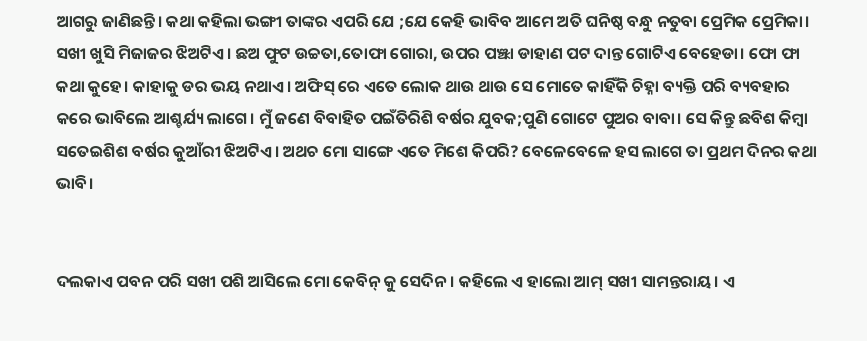ଆଗରୁ ଜାଣିଛନ୍ତି। କଥା କହିଲା ଭଙ୍ଗୀ ତାଙ୍କର ଏପରି ଯେ ;ଯେ କେହି ଭାବିବ ଆମେ ଅତି ଘନିଷ୍ଠ ବନ୍ଧୁ ନତୁବା ପ୍ରେମିକ ପ୍ରେମିକା। ସଖୀ ଖୁସି ମିଜାଜର ଝିଅଟିଏ। ଛଅ ଫୁଟ ଉଚ୍ଚତା,ତୋଫା ଗୋରା, ଉପର ପଞ୍ଝା ଡାହାଣ ପଟ ଦାନ୍ତ ଗୋଟିଏ ବେହେଡା। ଫୋ ଫା କଥା କୁହେ। କାହାକୁ ଡର ଭୟ ନଥାଏ। ଅଫିସ୍ ରେ ଏତେ ଲୋକ ଥାଉ ଥାଉ ସେ ମୋତେ କାହିଁକି ଚିହ୍ନା ବ୍ୟକ୍ତି ପରି ବ୍ୟବହାର କରେ ଭାବିଲେ ଆଶ୍ଚର୍ଯ୍ୟ ଲାଗେ। ମୁଁ ଜଣେ ବିବାହିତ ପଇଁତିରିଶି ବର୍ଷର ଯୁବକ;ପୁଣି ଗୋଟେ ପୁଅର ବାବା। ସେ କିନ୍ତୁ ଛବିଶ କିମ୍ବା ସତେଇଶିଶ ବର୍ଷର କୁଆଁରୀ ଝିଅଟିଏ। ଅଥଚ ମୋ ସାଙ୍ଗେ ଏତେ ମିଶେ କିପରି? ବେଳେବେଳେ ହସ ଲାଗେ ତା ପ୍ରଥମ ଦିନର କଥା ଭାବି।


ଦଲକାଏ ପବନ ପରି ସଖୀ ପଶି ଆସିଲେ ମୋ କେବିନ୍ କୁ ସେଦିନ। କହିଲେ ଏ ହାଲୋ ଆମ୍ ସଖୀ ସାମନ୍ତରାୟ। ଏ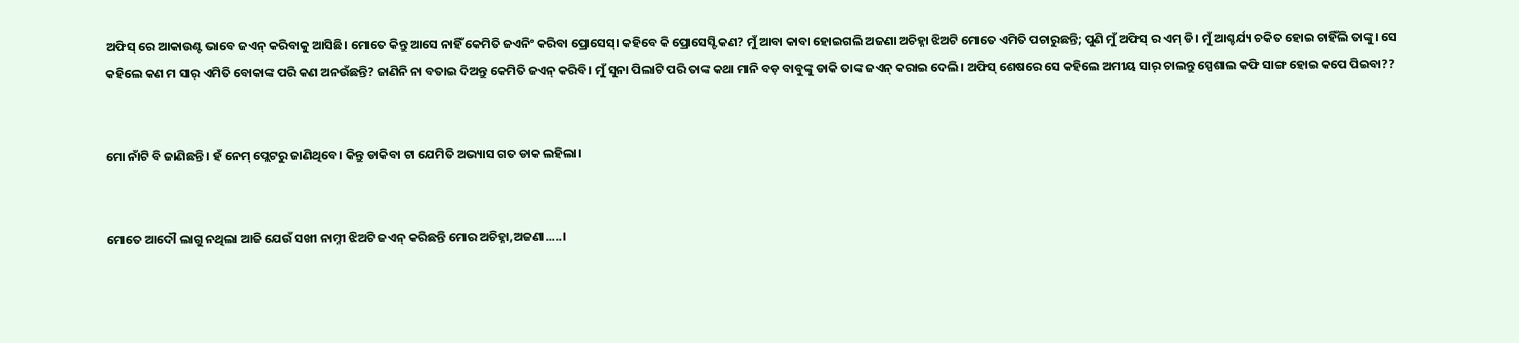ଅଫିସ୍ ରେ ଆକାଉଣ୍ଟ ଭାବେ ଜଏନ୍ କରିବାକୁ ଆସିଛି। ମୋତେ କିନ୍ତୁ ଆସେ ନାହିଁ କେମିତି ଜଏନିଂ କରିବା ପ୍ରୋସେସ୍। କହିବେ କି ପ୍ରୋସେସ୍ଟି କଣ? ମୁଁ ଆବା କାବା ହୋଇଗଲି ଅଜଣା ଅଚିହ୍ନା ଝିଅଟି ମୋତେ ଏମିତି ପଚାରୁଛନ୍ତି; ପୁଣି ମୁଁ ଅଫିସ୍ ର ଏମ୍ ଡି। ମୁଁ ଆଶ୍ଚର୍ଯ୍ୟ ଚକିତ ହୋଇ ଚାହିଁଲି ତାଙ୍କୁ। ସେ କହିଲେ କଣ ମ ସାର୍ ଏମିତି ବୋକାଙ୍କ ପରି କଣ ଅନଉଁଛନ୍ତି? ଜାଣିନି ନା ବତାଇ ଦିଅନ୍ତୁ କେମିତି ଜଏନ୍ କରିବି। ମୁଁ ସୁନା ପିଲାଟି ପରି ତାଙ୍କ କଥା ମାନି ବଡ଼ ବାବୁଙ୍କୁ ଡାକି ତାଙ୍କ ଜଏନ୍ କରାଇ ଦେଲି। ଅଫିସ୍ ଶେଷରେ ସେ କହିଲେ ଅମୀୟ ସାର୍ ଚାଲନ୍ତୁ ସ୍ପେଶାଲ କଫି ସାଙ୍ଗ ହୋଇ କପେ ପିଇବା??


ମୋ ନାଁଟି ବି ଜାଣିଛନ୍ତି। ହଁ ନେମ୍ ପ୍ଲେଟରୁ ଜାଣିଥିବେ। କିନ୍ତୁ ଡାକିବା ଟା ଯେମିତି ଅଭ୍ୟାସ ଗତ ଡାକ ଲହିଲା।


ମୋତେ ଆଦୌ ଲାଗୁ ନଥିଲା ଆଜି ଯେଉଁ ସଖୀ ନାମ୍ନୀ ଝିଅଟି ଜଏନ୍ କରିଛନ୍ତି ମୋର ଅଚିହ୍ନା,ଅଜଣା.....।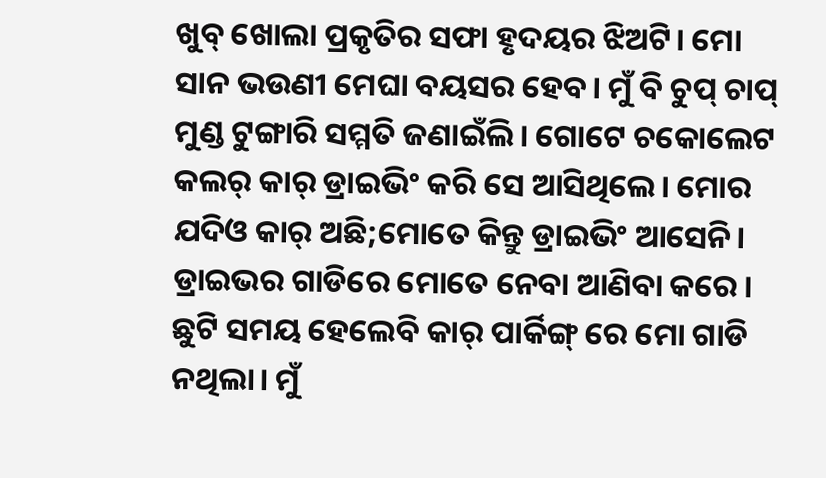ଖୁବ୍ ଖୋଲା ପ୍ରକୃତିର ସଫା ହୃଦୟର ଝିଅଟି। ମୋ ସାନ ଭଉଣୀ ମେଘା ବୟସର ହେବ। ମୁଁ ବି ଚୁପ୍ ଚାପ୍ ମୁଣ୍ଡ ଟୁଙ୍ଗାରି ସମ୍ମତି ଜଣାଇଁଲି। ଗୋଟେ ଚକୋଲେଟ କଲର୍ କାର୍ ଡ୍ରାଇଭିଂ କରି ସେ ଆସିଥିଲେ। ମୋର ଯଦିଓ କାର୍ ଅଛି;ମୋତେ କିନ୍ତୁ ଡ୍ରାଇଭିଂ ଆସେନି। ଡ୍ରାଇଭର ଗାଡିରେ ମୋତେ ନେବା ଆଣିବା କରେ। ଛୁଟି ସମୟ ହେଲେବି କାର୍ ପାର୍କିଙ୍ଗ୍ ରେ ମୋ ଗାଡି ନଥିଲା। ମୁଁ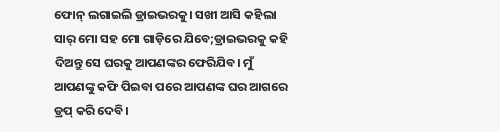ଫୋନ୍ ଲଗାଇଲି ଡ୍ରାଇଭରକୁ। ସଖୀ ଆସି କହିଲା ସାର୍ ମୋ ସହ ମୋ ଗାଡ଼ିରେ ଯିବେ;ଡ୍ରାଇଭରକୁ କହି ଦିଅନ୍ତୁ ସେ ଘରକୁ ଆପଣଙ୍କର ଫେରିଯିବ। ମୁଁ ଆପଣଙ୍କୁ କଫି ପିଇବା ପରେ ଆପଣଙ୍କ ଘର ଆଗରେ ଡ୍ରପ୍ କରି ଦେବି।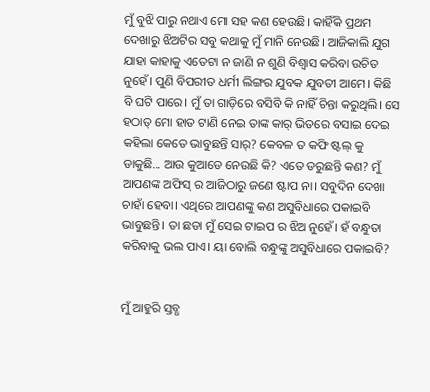ମୁଁ ବୁଝି ପାରୁ ନଥାଏ ମୋ ସହ କଣ ହେଉଛି। କାହିଁକି ପ୍ରଥମ ଦେଖାରୁ ଝିଅଟିର ସବୁ କଥାକୁ ମୁଁ ମାନି ନେଉଛି। ଆଜିକାଲି ଯୁଗ ଯାହା କାହାକୁ ଏତେଟା ନ ଜାଣି ନ ଶୁଣି ବିଶ୍ୱାସ କରିବା ଉଚିତ ନୁହେଁ। ପୁଣି ବିପରୀତ ଧର୍ମୀ ଲିଙ୍ଗର ଯୁବକ ଯୁବତୀ ଆମେ। କିଛି ବି ଘଟି ପାରେ। ମୁଁ ତା ଗାଡ଼ିରେ ବସିବି କି ନାହିଁ ଚିନ୍ତା କରୁଥିଲି। ସେ ହଠାତ୍ ମୋ ହାତ ଟାଣି ନେଇ ତାଙ୍କ କାର୍ ଭିତରେ ବସାଇ ଦେଇ କହିଲା କେତେ ଭାବୁଛନ୍ତି ସାର୍? କେବଳ ତ କଫି ଷ୍ଟଲ୍ କୁ ଡାକୁଛି... ଆଉ କୁଆଡେ ନେଉଛି କି? ଏତେ ଡରୁଛନ୍ତି କଣ? ମୁଁ ଆପଣଙ୍କ ଅଫିସ୍ ର ଆଜିଠାରୁ ଜଣେ ଷ୍ଟାପ ନା। ସବୁଦିନ ଦେଖା ଚାହାଁ ହେବା। ଏଥିରେ ଆପଣଙ୍କୁ କଣ ଅସୁବିଧାରେ ପକାଇବି ଭାବୁଛନ୍ତି। ତା ଛଡା ମୁଁ ସେଇ ଟାଇପ ର ଝିଅ ନୁହେଁ। ହଁ ବନ୍ଧୁତା କରିବାକୁ ଭଲ ପାଏ। ୟା ବୋଲି ବନ୍ଧୁଙ୍କୁ ଅସୁବିଧାରେ ପକାଇବି?


ମୁଁ ଆହୁରି ସ୍ତବ୍ଧ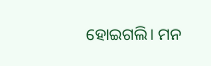ହୋଇଗଲି। ମନ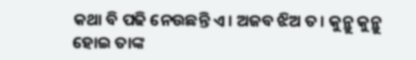କଥା ବି ପଢି ନେଉଛନ୍ତି ଏ। ଅଜବ ଝିଅ ତ। କୁନ୍ଥୁ କୁନ୍ଥୁ ହୋଇ ତାଙ୍କ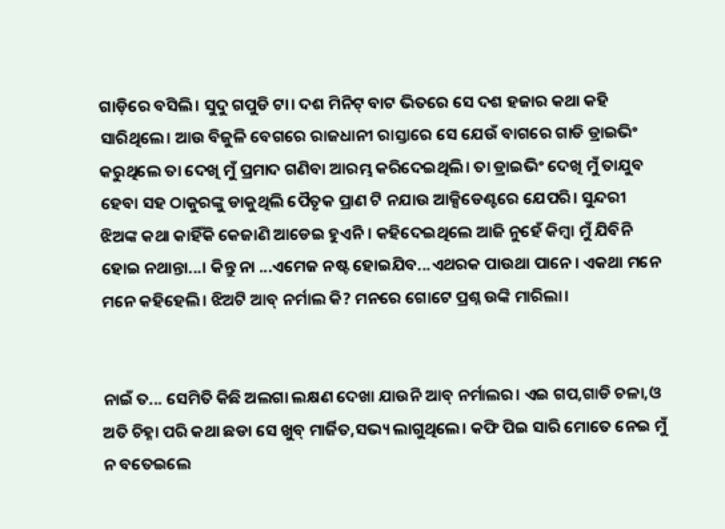ଗାଡ଼ିରେ ବସିଲି। ସୁଦୁ ଗପୁଡି ଟା। ଦଶ ମିନିଟ୍ ବାଟ ଭିତରେ ସେ ଦଶ ହଜାର କଥା କହି ସାରିଥିଲେ। ଆଉ ବିଜୁଳି ବେଗରେ ରାଜଧାନୀ ରାସ୍ତାରେ ସେ ଯେଉଁ ବାଗରେ ଗାଡି ଡ୍ରାଇଭିଂ କରୁଥିଲେ ତା ଦେଖି ମୁଁ ପ୍ରମାଦ ଗଣିବା ଆରମ୍ଭ କରିଦେଇଥିଲି। ତା ଡ୍ରାଇଭିଂ ଦେଖି ମୁଁ ତାଯୁବ ହେବା ସହ ଠାକୁରଙ୍କୁ ଡାକୁଥିଲି ପୈତୃକ ପ୍ରାଣ ଟି ନଯାଉ ଆକ୍ସିଡେଣ୍ଟରେ ଯେପରି। ସୁନ୍ଦରୀ ଝିଅଙ୍କ କଥା କାହିଁକି କେଜାଣି ଆଡେଇ ହୁଏନି। କହିଦେଇଥିଲେ ଆଜି ନୁହେଁ କିମ୍ବା ମୁଁ ଯିବିନି ହୋଇ ନଥାନ୍ତା...। କିନ୍ତୁ ନା ...ଏମେଜ ନଷ୍ଟ ହୋଇଯିବ...ଏଥରକ ପାଉଥା ପାନେ। ଏକଥା ମନେ ମନେ କହିହେଲି। ଝିଅଟି ଆବ୍ ନର୍ମାଲ କି? ମନରେ ଗୋଟେ ପ୍ରଶ୍ନ ଉଙ୍କି ମାରିଲା।


ନାଇଁ ତ... ସେମିତି କିଛି ଅଲଗା ଲକ୍ଷଣ ଦେଖା ଯାଉନି ଆବ୍ ନର୍ମାଲର। ଏଇ ଗପ,ଗାଡି ଚଳା,ଓ ଅତି ଚିହ୍ନା ପରି କଥା ଛଡା ସେ ଖୁବ୍ ମାର୍ଜିତ,ସଭ୍ୟ ଲାଗୁଥିଲେ। କଫି ପିଇ ସାରି ମୋତେ ନେଇ ମୁଁ ନ ବତେଇଲେ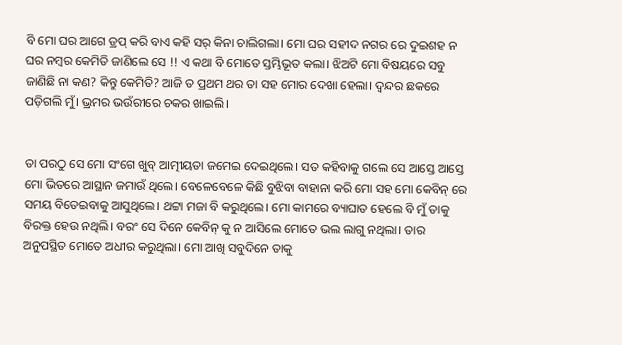ବି ମୋ ଘର ଆଗେ ଡ୍ରପ୍ କରି ବାଏ କହି ସର୍ କିନା ଚାଲିଗଲା। ମୋ ଘର ସହୀଦ ନଗର ରେ ଦୁଇଶହ ନ ଘର ନମ୍ବର କେମିତି ଜାଣିଲେ ସେ !! ଏ କଥା ବି ମୋତେ ସ୍ତମ୍ଭିଭୂତ କଲା। ଝିଅଟି ମୋ ବିଷୟରେ ସବୁ ଜାଣିଛି ନା କଣ? କିନ୍ତୁ କେମିତି? ଆଜି ତ ପ୍ରଥମ ଥର ତା ସହ ମୋର ଦେଖା ହେଲା। ଦ୍ଵନ୍ଦର ଛକରେ ପଡ଼ିଗଲି ମୁଁ। ଭ୍ରମର ଭଉଁରୀରେ ଚକର ଖାଇଲି।


ତା ପରଠୁ ସେ ମୋ ସଂଗେ ଖୁବ୍ ଆତ୍ମୀୟତା ଜମେଇ ଦେଇଥିଲେ। ସତ କହିବାକୁ ଗଲେ ସେ ଆସ୍ତେ ଆସ୍ତେ ମୋ ଭିତରେ ଆସ୍ଥାନ ଜମାଉଁ ଥିଲେ। ବେଳେବେଳେ କିଛି ବୁଝିବା ବାହାନା କରି ମୋ ସହ ମୋ କେବିନ୍ ରେ ସମୟ ବିତେଇବାକୁ ଆସୁଥିଲେ। ଥଟ୍ଟା ମଜା ବି କରୁଥିଲେ। ମୋ କାମରେ ବ୍ୟାଘାତ ହେଲେ ବି ମୁଁ ତାକୁ ବିରକ୍ତ ହେଉ ନଥିଲି। ବରଂ ସେ ଦିନେ କେବିନ୍ କୁ ନ ଆସିଲେ ମୋତେ ଭଲ ଲାଗୁ ନଥିଲା। ତାର ଅନୁପସ୍ଥିତ ମୋତେ ଅଧୀର କରୁଥିଲା। ମୋ ଆଖି ସବୁଦିନେ ତାକୁ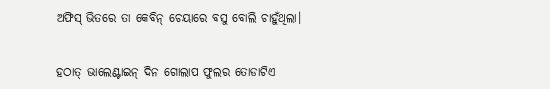ଅଫିସ୍ ଭିତରେ ତା କେବିନ୍ ଚେୟାରେ ବସୁ ବୋଲି ଚାହୁଁଥିଲା।


ହଠାତ୍ ଭାଲେଣ୍ଟାଇନ୍ ଦିନ ଗୋଲାପ ଫୁଲର ତୋଡାଟିଏ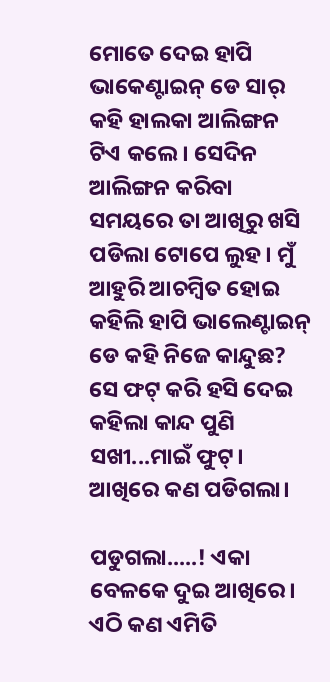ମୋତେ ଦେଇ ହାପି ଭାକେଣ୍ଟାଇନ୍ ଡେ ସାର୍ କହି ହାଲକା ଆଲିଙ୍ଗନ ଟିଏ କଲେ। ସେଦିନ ଆଲିଙ୍ଗନ କରିବା ସମୟରେ ତା ଆଖିରୁ ଖସି ପଡିଲା ଟୋପେ ଲୁହ। ମୁଁ ଆହୁରି ଆଚମ୍ବିତ ହୋଇ କହିଲି ହାପି ଭାଲେଣ୍ଟାଇନ୍ ଡେ କହି ନିଜେ କାନ୍ଦୁଛ? ସେ ଫଟ୍ କରି ହସି ଦେଇ କହିଲା କାନ୍ଦ ପୁଣି ସଖୀ...ମାଇଁ ଫୁଟ୍। ଆଖିରେ କଣ ପଡିଗଲା।

ପଡୁଗଲା.....! ଏକା ବେଳକେ ଦୁଇ ଆଖିରେ। ଏଠି କଣ ଏମିତି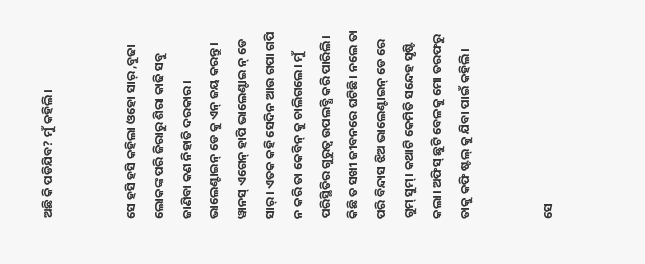ଅଛି କି ପଡିଯିବ? ମୁଁ କହିଲି।


ସେ ହସି ହସି କହିଲା ଓହୋ ସାର୍ ,ବୁଢା ଲୋକଙ୍କ ପରି ଜିରାରୁ ଶିରା କାଢି ସବୁ ଜାଣିବା କଣ ନିହାତି ଦରକାର। ଭାଲେଣ୍ଟାଇନ୍ ଡେ କୁ ଏନ୍ ଜୟ କରନ୍ତୁ। ୱାନସ୍ ଏଗେନ୍ ହାପି ଭାଲେଣ୍ଟାଇ ନ୍ ଡେ ସାର୍। ଏତକ କହି ସେଦିନ ଆଉ ଗପା ଗପି ନ କରି ତା କେବିନ୍ କୁ ଚାଲିଗଲେ। ମୁଁ ପରିସ୍ଥିତିର ଗୁରୁତ୍ୱ ଉପଲବ୍ଧି କରି ପାରିଲି। କିଛି ତ ସଖୀ ଜୀବନରେ ଘଟିଛି। ନଲେ ତା ପରି ବିନ୍ଦାସ ଝିଅ ଭାଲେଣ୍ଟାଇନ୍ ଡେ ରେ ଗୁମ୍ ସୁମ୍। କଥାଟି କେମିତି ସନ୍ଦେହ ସୃଷ୍ଟି କଲା। ଅଫିସ୍ ଛୁଟି ବେଳକୁ ମୋ ତରଫରୁ ତାକୁ କଫି ଷ୍ଟଲ୍ କୁ ଯିବା ପାଇଁ କହିଲି।


ସେ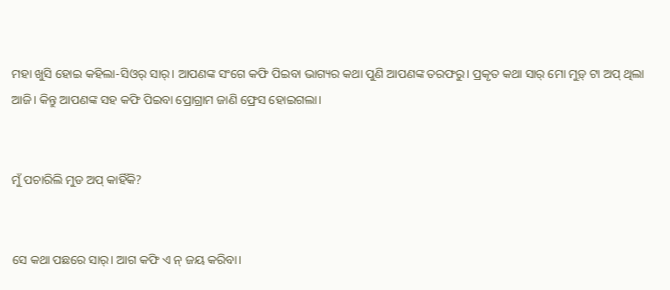ମହା ଖୁସି ହୋଇ କହିଲା-ସିଓର୍ ସାର୍। ଆପଣଙ୍କ ସଂଗେ କଫି ପିଇବା ଭାଗ୍ୟର କଥା ପୁଣି ଆପଣଙ୍କ ତରଫରୁ। ପ୍ରକୃତ କଥା ସାର୍ ମୋ ମୁଡ଼୍ ଟା ଅପ୍ ଥିଲା ଆଜି। କିନ୍ତୁ ଆପଣଙ୍କ ସହ କଫି ପିଇବା ପ୍ରୋଗ୍ରାମ ଜାଣି ଫ୍ରେସ ହୋଇଗଲା।


ମୁଁ ପଚାରିଲି ମୁଡ ଅପ୍ କାହିଁକି?


ସେ କଥା ପଛରେ ସାର୍। ଆଗ କଫି ଏ ନ୍ ଜୟ କରିବା।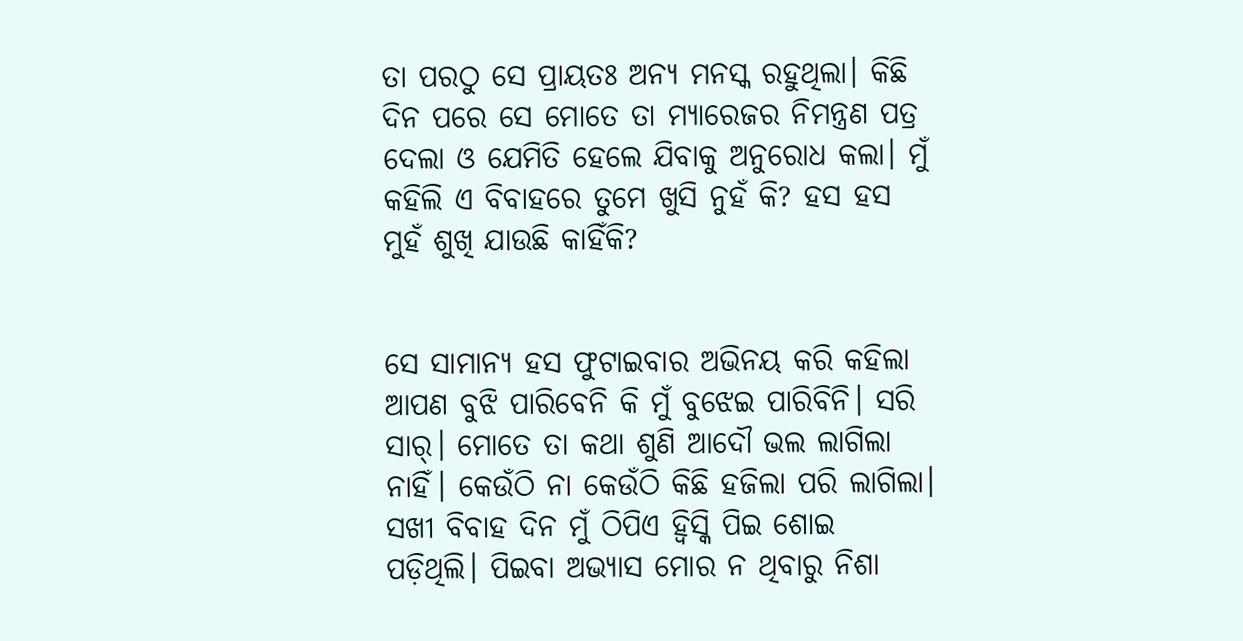ତା ପରଠୁ ସେ ପ୍ରାୟତଃ ଅନ୍ୟ ମନସ୍କ ରହୁଥିଲା। କିଛି ଦିନ ପରେ ସେ ମୋତେ ତା ମ୍ୟାରେଜର ନିମନ୍ତ୍ରଣ ପତ୍ର ଦେଲା ଓ ଯେମିତି ହେଲେ ଯିବାକୁ ଅନୁରୋଧ କଲା। ମୁଁ କହିଲି ଏ ବିବାହରେ ତୁମେ ଖୁସି ନୁହଁ କି? ହସ ହସ ମୁହଁ ଶୁଖି ଯାଉଛି କାହିଁକି?


ସେ ସାମାନ୍ୟ ହସ ଫୁଟାଇବାର ଅଭିନୟ କରି କହିଲା ଆପଣ ବୁଝି ପାରିବେନି କି ମୁଁ ବୁଝେଇ ପାରିବିନି। ସରି ସାର୍। ମୋତେ ତା କଥା ଶୁଣି ଆଦୌ ଭଲ ଲାଗିଲା ନାହିଁ। କେଉଁଠି ନା କେଉଁଠି କିଛି ହଜିଲା ପରି ଲାଗିଲା। ସଖୀ ବିବାହ ଦିନ ମୁଁ ଠିପିଏ ହ୍ବିସ୍କି ପିଇ ଶୋଇ ପଡ଼ିଥିଲି। ପିଇବା ଅଭ୍ୟାସ ମୋର ନ ଥିବାରୁ ନିଶା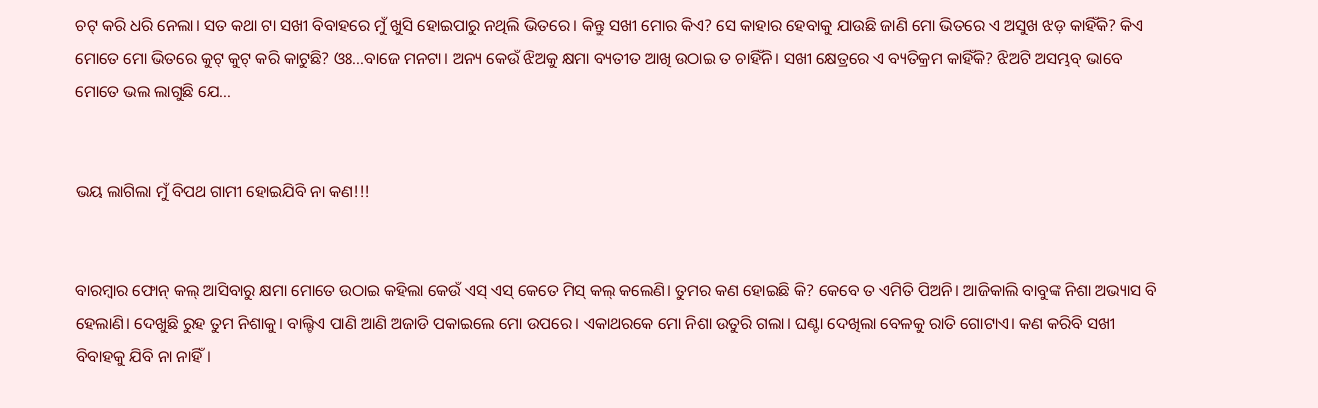ଚଟ୍ କରି ଧରି ନେଲା। ସତ କଥା ଟା ସଖୀ ବିବାହରେ ମୁଁ ଖୁସି ହୋଇପାରୁ ନଥିଲି ଭିତରେ। କିନ୍ତୁ ସଖୀ ମୋର କିଏ? ସେ କାହାର ହେବାକୁ ଯାଉଛି ଜାଣି ମୋ ଭିତରେ ଏ ଅସୁଖ ଝଡ଼ କାହିଁକି? କିଏ ମୋତେ ମୋ ଭିତରେ କୁଟ୍ କୁଟ୍ କରି କାଟୁଛି? ଓଃ...ବାଜେ ମନଟା। ଅନ୍ୟ କେଉଁ ଝିଅକୁ କ୍ଷମା ବ୍ୟତୀତ ଆଖି ଉଠାଇ ତ ଚାହିଁନି। ସଖୀ କ୍ଷେତ୍ରରେ ଏ ବ୍ୟତିକ୍ରମ କାହିଁକି? ଝିଅଟି ଅସମ୍ଭବ୍ ଭାବେ ମୋତେ ଭଲ ଲାଗୁଛି ଯେ...


ଭୟ ଲାଗିଲା ମୁଁ ବିପଥ ଗାମୀ ହୋଇଯିବି ନା କଣ!!!


ବାରମ୍ବାର ଫୋନ୍ କଲ୍ ଆସିବାରୁ କ୍ଷମା ମୋତେ ଉଠାଇ କହିଲା କେଉଁ ଏସ୍ ଏସ୍ କେତେ ମିସ୍ କଲ୍ କଲେଣି। ତୁମର କଣ ହୋଇଛି କି? କେବେ ତ ଏମିତି ପିଅନି। ଆଜିକାଲି ବାବୁଙ୍କ ନିଶା ଅଭ୍ୟାସ ବି ହେଲାଣି। ଦେଖୁଛି ରୁହ ତୁମ ନିଶାକୁ। ବାଲ୍ଟିଏ ପାଣି ଆଣି ଅଜାଡି ପକାଇଲେ ମୋ ଉପରେ। ଏକାଥରକେ ମୋ ନିଶା ଉତୁରି ଗଲା। ଘଣ୍ଟା ଦେଖିଲା ବେଳକୁ ରାତି ଗୋଟାଏ। କଣ କରିବି ସଖୀ ବିବାହକୁ ଯିବି ନା ନାହିଁ।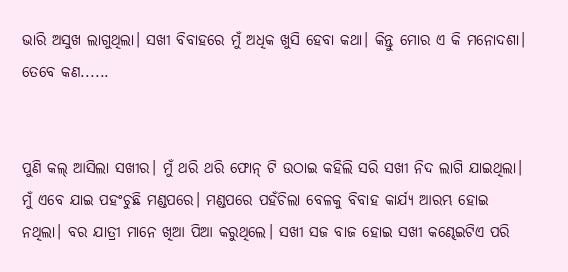ଭାରି ଅସୁଖ ଲାଗୁଥିଲା। ସଖୀ ବିବାହରେ ମୁଁ ଅଧିକ ଖୁସି ହେବା କଥା। କିନ୍ତୁ ମୋର ଏ କି ମନୋଦଶା। ତେବେ କଣ......


ପୁଣି କଲ୍ ଆସିଲା ସଖୀର। ମୁଁ ଥରି ଥରି ଫୋନ୍ ଟି ଉଠାଇ କହିଲି ସରି ସଖୀ ନିଦ ଲାଗି ଯାଇଥିଲା। ମୁଁ ଏବେ ଯାଇ ପହଂଚୁଛି ମଣ୍ଡପରେ। ମଣ୍ଡପରେ ପହଁଚିଲା ବେଳକୁ ବିବାହ କାର୍ଯ୍ୟ ଆରମ୍ଭ ହୋଇ ନଥିଲା। ବର ଯାତ୍ରୀ ମାନେ ଖିଆ ପିଆ କରୁଥିଲେ। ସଖୀ ସଜ ବାଜ ହୋଇ ସଖୀ କଣ୍ଢେଇଟିଏ ପରି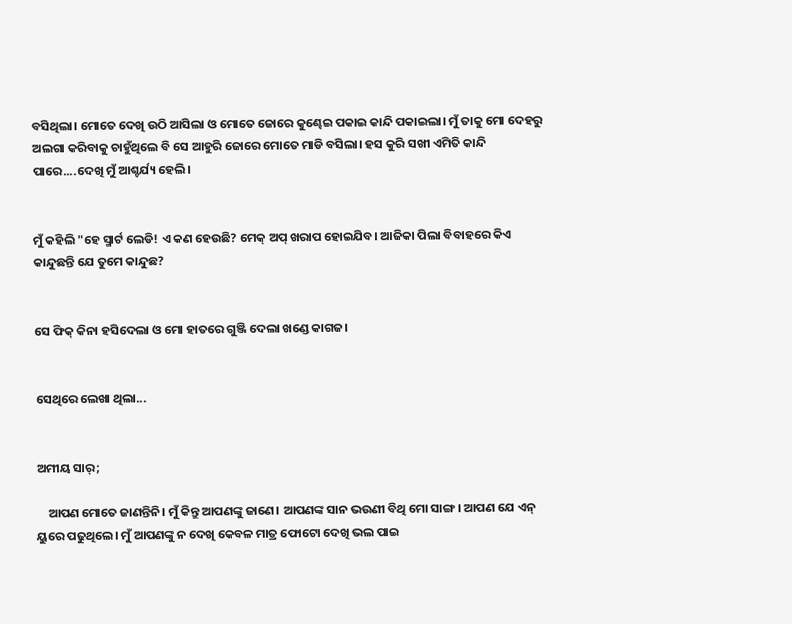ବସିଥିଲା। ମୋତେ ଦେଖି ଉଠି ଆସିଲା ଓ ମୋତେ ଜୋରେ କୁଣ୍ଢେଇ ପକାଇ କାନ୍ଦି ପକାଇଲା। ମୁଁ ତାକୁ ମୋ ଦେହରୁ ଅଲଗା କରିବାକୁ ଚାହୁଁଥିଲେ ବି ସେ ଆହୁରି ଜୋରେ ମୋତେ ମାଡି ବସିଲା। ହସ କୁରି ସଖୀ ଏମିତି କାନ୍ଦି ପାରେ....ଦେଖି ମୁଁ ଆଶ୍ଚର୍ଯ୍ୟ ହେଲି।


ମୁଁ କହିଲି "ହେ ସ୍ମାର୍ଟ ଲେଡି! ଏ କଣ ହେଉଛି? ମେକ୍ ଅପ୍ ଖରାପ ହୋଇଯିବ। ଆଜିକା ପିଲା ବିବାହରେ କିଏ କାନ୍ଦୁଛନ୍ତି ଯେ ତୁମେ କାନ୍ଦୁଛ?


ସେ ଫିକ୍ କିନା ହସିଦେଲା ଓ ମୋ ହାତରେ ଗୁଞ୍ଜି ଦେଲା ଖଣ୍ଡେ କାଗଜ।


ସେଥିରେ ଲେଖା ଥିଲା...


ଅମୀୟ ସାର୍;

    ଆପଣ ମୋତେ ଜାଣନ୍ତିନି। ମୁଁ କିନ୍ତୁ ଆପଣଙ୍କୁ ଜାଣେ। ଆପଣଙ୍କ ସାନ ଭଉଣୀ ବିଥି ମୋ ସାଙ୍ଗ। ଆପଣ ଯେ ଏନ୍ ୟୁରେ ପଢୁଥିଲେ। ମୁଁ ଆପଣଙ୍କୁ ନ ଦେଖି କେବଳ ମାତ୍ର ଫୋଟୋ ଦେଖି ଭଲ ପାଇ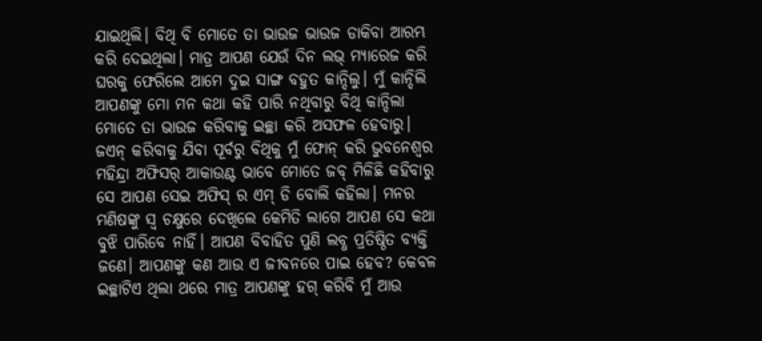ଯାଇଥିଲି। ବିଥି ବି ମୋତେ ତା ଭାଉଜ ଭାଉଜ ଡାକିବା ଆରମ୍ଭ କରି ଦେଇଥିଲା। ମାତ୍ର ଆପଣ ଯେଉଁ ଦିନ ଲଭ୍ ମ୍ୟାରେଜ କରି ଘରକୁ ଫେରିଲେ ଆମେ ଦୁଇ ସାଙ୍ଗ ବହୁତ କାନ୍ଦିଲୁ। ମୁଁ କାନ୍ଦିଲି ଆପଣଙ୍କୁ ମୋ ମନ କଥା କହି ପାରି ନଥିବାରୁ ବିଥି କାନ୍ଦିଲା ମୋତେ ତା ଭାଉଜ କରିବାକୁ ଇଚ୍ଛା କରି ଅସଫଳ ହେବାରୁ। ଜଏନ୍ କରିବାକୁ ଯିବା ପୂର୍ବରୁ ବିଥିକୁ ମୁଁ ଫୋନ୍ କରି ଭୁବନେଶ୍ୱର ମହିନ୍ଦ୍ରା ଅଫିସର୍ ଆକାଉଣ୍ଟ ଭାବେ ମୋତେ ଜବ୍ ମିଳିଛି କହିବାରୁ ସେ ଆପଣ ସେଇ ଅଫିସ୍ ର ଏମ୍ ଡି ବୋଲି କହିଲା। ମନର ମଣିଷଙ୍କୁ ସ୍ୱ ଚକ୍ଷୁରେ ଦେଖିଲେ କେମିତି ଲାଗେ ଆପଣ ସେ କଥା ବୁଝି ପାରିବେ ନାହିଁ। ଆପଣ ବିବାହିତ ପୁଣି ଲବ୍ଧ ପ୍ରତିଷ୍ଠିତ ବ୍ୟକ୍ତି ଜଣେ। ଆପଣଙ୍କୁ କଣ ଆଉ ଏ ଜୀବନରେ ପାଇ ହେବ? କେବଳ ଇଚ୍ଛାଟିଏ ଥିଲା ଥରେ ମାତ୍ର ଆପଣଙ୍କୁ ହଗ୍ କରିବି ମୁଁ ଆଉ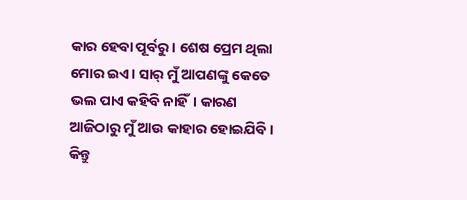କାର ହେବା ପୂର୍ବରୁ। ଶେଷ ପ୍ରେମ ଥିଲା ମୋର ଇଏ। ସାର୍ ମୁଁ ଆପଣଙ୍କୁ କେତେ ଭଲ ପାଏ କହିବି ନାହିଁ। କାରଣ ଆଜିଠାରୁ ମୁଁ ଆଉ କାହାର ହୋଇଯିବି। କିନ୍ତୁ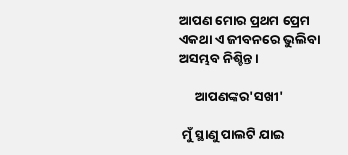ଆପଣ ମୋର ପ୍ରଥମ ପ୍ରେମ ଏକଥା ଏ ଜୀବନରେ ଭୁଲିବା ଅସମ୍ଭବ ନିଶ୍ଚିନ୍ତ।

     ଆପଣଙ୍କର'ସଖୀ'

 ମୁଁ ସ୍ଥାଣୁ ପାଲଟି ଯାଇ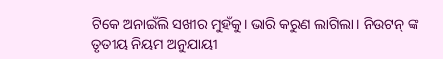ଟିକେ ଅନାଇଁଲି ସଖୀର ମୁହଁକୁ। ଭାରି କରୁଣ ଲାଗିଲା। ନିଉଟନ୍ ଙ୍କ ତୃତୀୟ ନିୟମ ଅନୁଯାୟୀ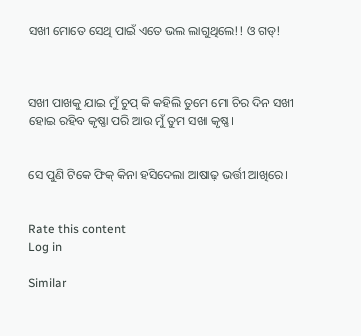ସଖୀ ମୋତେ ସେଥି ପାଇଁ ଏତେ ଭଲ ଲାଗୁଥିଲେ!! ଓ ଗଡ୍!



ସଖୀ ପାଖକୁ ଯାଇ ମୁଁ ଚୁପ୍ କି କହିଲି ତୁମେ ମୋ ଚିର ଦିନ ସଖୀ ହୋଇ ରହିବ କୃଷ୍ଣା ପରି ଆଉ ମୁଁ ତୁମ ସଖା କୃଷ୍ଣ।


ସେ ପୁଣି ଟିକେ ଫିକ୍ କିନା ହସିଦେଲା ଆଷାଢ଼ ଭର୍ତ୍ତୀ ଆଖିରେ।


Rate this content
Log in

Similar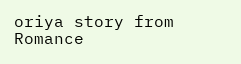oriya story from Romance